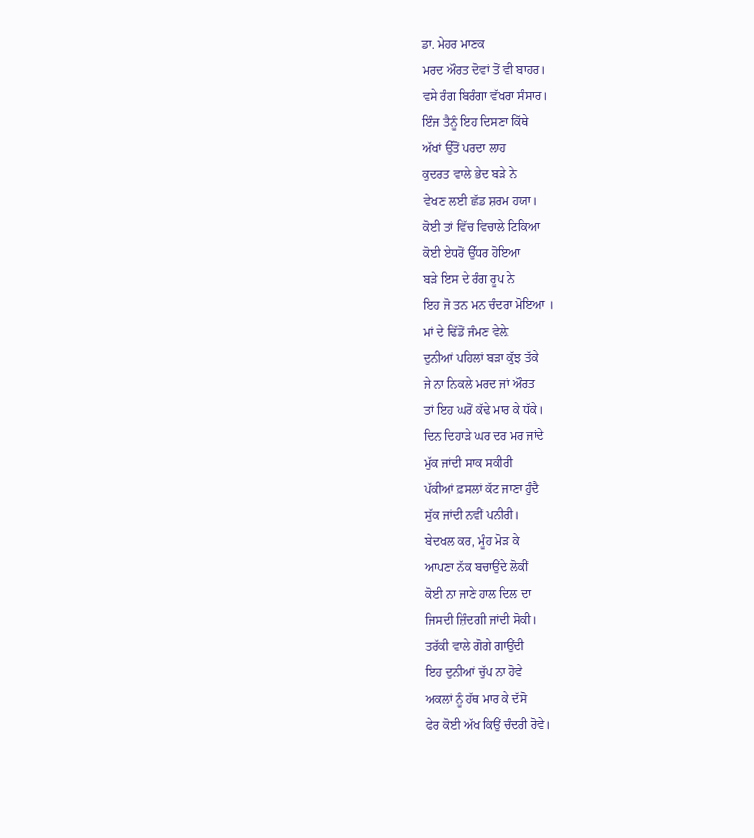ਡਾ. ਮੇਹਰ ਮਾਣਕ
ਮਰਦ ਔਰਤ ਦੋਵਾਂ ਤੋਂ ਵੀ ਬਾਹਰ।
ਵਸੇ ਰੰਗ ਬਿਰੰਗਾ ਵੱਖਰਾ ਸੰਸਾਰ।
ਇੰਜ ਤੈਨੂੰ ਇਹ ਦਿਸਣਾ ਕਿੱਥੇ
ਅੱਖਾਂ ਉੱਤੋਂ ਪਰਦਾ ਲਾਹ
ਕੁਦਰਤ ਵਾਲੇ ਭੇਦ ਬੜੇ ਨੇ
ਵੇਖਣ ਲਈ ਛੱਡ ਸ਼ਰਮ ਹਯਾ।
ਕੋਈ ਤਾਂ ਵਿੱਚ ਵਿਚਾਲੇ ਟਿਕਿਆ
ਕੋਈ ਏਧਰੋਂ ਉੱਧਰ ਹੋਇਆ
ਬੜੇ ਇਸ ਦੇ ਰੰਗ ਰੂਪ ਨੇ
ਇਹ ਜੋ ਤਨ ਮਨ ਚੰਦਰਾ ਮੋਇਆ ।
ਮਾਂ ਦੇ ਢਿੱਡੋਂ ਜੰਮਣ ਵੇਲ਼ੇ
ਦੁਨੀਆਂ ਪਹਿਲਾਂ ਬੜਾ ਕੁੱਝ ਤੱਕੇ
ਜੇ ਨਾ ਨਿਕਲੇ ਮਰਦ ਜਾਂ ਔਰਤ
ਤਾਂ ਇਹ ਘਰੋਂ ਕੱਢੇ ਮਾਰ ਕੇ ਧੱਕੇ।
ਦਿਨ ਦਿਹਾੜੇ ਘਰ ਦਰ ਮਰ ਜਾਂਦੇ
ਮੁੱਕ ਜਾਂਦੀ ਸਾਕ ਸਕੀਰੀ
ਪੱਕੀਆਂ ਫ਼ਸਲਾਂ ਕੱਟ ਜਾਣਾ ਹੁੰਦੈ
ਸੁੱਕ ਜਾਂਦੀ ਨਵੀਂ ਪਨੀਰੀ।
ਬੇਦਖਲ ਕਰ, ਮੂੰਹ ਮੋੜ ਕੇ
ਆਪਣਾ ਨੱਕ ਬਚਾਉਂਦੇ ਲੋਕੀਂ
ਕੋਈ ਨਾ ਜਾਣੇ ਹਾਲ ਦਿਲ ਦਾ
ਜਿਸਦੀ ਜ਼ਿੰਦਗੀ ਜਾਂਦੀ ਸੋਕੀ।
ਤਰੱਕੀ ਵਾਲੇ ਗੋਗੇ ਗਾਉਂਦੀ
ਇਹ ਦੁਨੀਆਂ ਚੁੱਪ ਨਾ ਹੋਵੇ
ਅਕਲਾਂ ਨੂੰ ਹੱਥ ਮਾਰ ਕੇ ਦੱਸੋ
ਫੇਰ ਕੋਈ ਅੱਖ ਕਿਉਂ ਚੰਦਰੀ ਰੋਵੇ।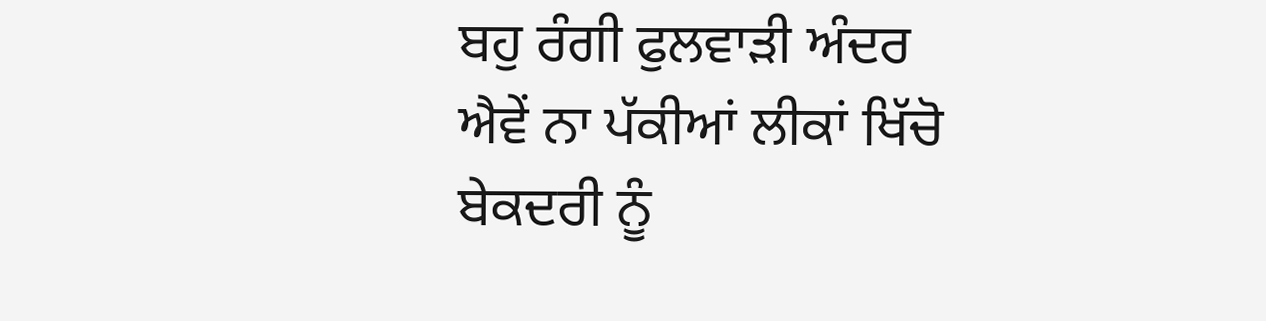ਬਹੁ ਰੰਗੀ ਫੁਲਵਾੜੀ ਅੰਦਰ
ਐਵੇਂ ਨਾ ਪੱਕੀਆਂ ਲੀਕਾਂ ਖਿੱਚੋ
ਬੇਕਦਰੀ ਨੂੰ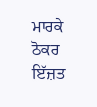ਮਾਰਕੇ ਠੋਕਰ
ਇੱਜ਼ਤ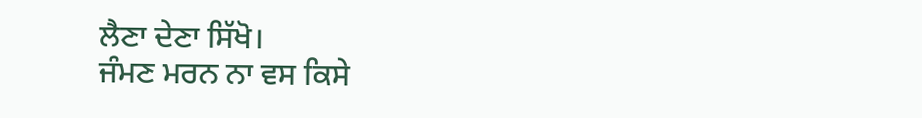ਲੈਣਾ ਦੇਣਾ ਸਿੱਖੋ।
ਜੰਮਣ ਮਰਨ ਨਾ ਵਸ ਕਿਸੇ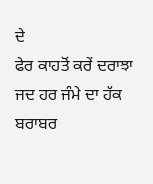ਦੇ
ਫੇਰ ਕਾਹਤੋਂ ਕਰੇਂ ਦਰਾਝਾ
ਜਦ ਹਰ ਜੰਮੇ ਦਾ ਹੱਕ ਬਰਾਬਰ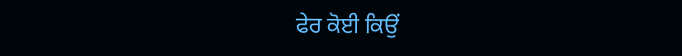ਫੇਰ ਕੋਈ ਕਿਉਂ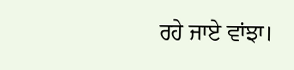ਰਹੇ ਜਾਏ ਵਾਂਝਾ।